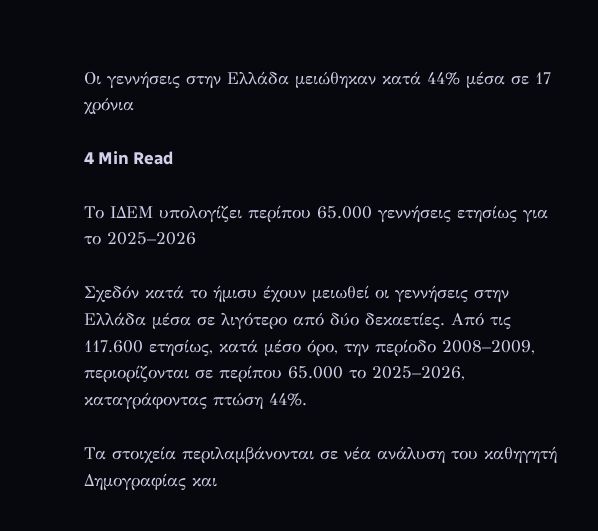Οι γεννήσεις στην Ελλάδα μειώθηκαν κατά 44% μέσα σε 17 χρόνια

4 Min Read

Το ΙΔΕΜ υπολογίζει περίπου 65.000 γεννήσεις ετησίως για το 2025–2026

Σχεδόν κατά το ήμισυ έχουν μειωθεί οι γεννήσεις στην Ελλάδα μέσα σε λιγότερο από δύο δεκαετίες. Από τις 117.600 ετησίως, κατά μέσο όρο, την περίοδο 2008–2009, περιορίζονται σε περίπου 65.000 το 2025–2026, καταγράφοντας πτώση 44%.

Τα στοιχεία περιλαμβάνονται σε νέα ανάλυση του καθηγητή Δημογραφίας και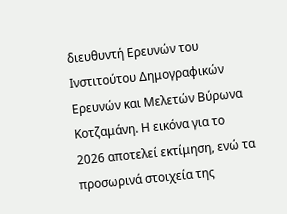διευθυντή Ερευνών του Ινστιτούτου Δημογραφικών Ερευνών και Μελετών Βύρωνα Κοτζαμάνη. Η εικόνα για το 2026 αποτελεί εκτίμηση, ενώ τα προσωρινά στοιχεία της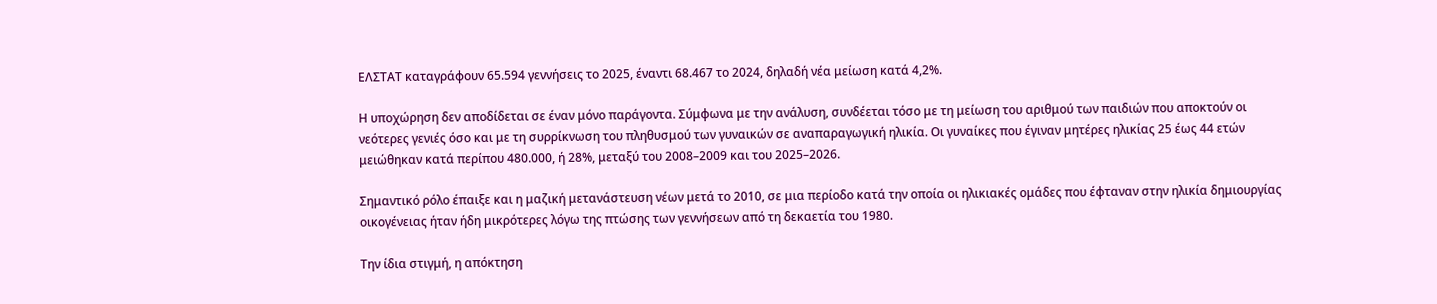ΕΛΣΤΑΤ καταγράφουν 65.594 γεννήσεις το 2025, έναντι 68.467 το 2024, δηλαδή νέα μείωση κατά 4,2%.

Η υποχώρηση δεν αποδίδεται σε έναν μόνο παράγοντα. Σύμφωνα με την ανάλυση, συνδέεται τόσο με τη μείωση του αριθμού των παιδιών που αποκτούν οι νεότερες γενιές όσο και με τη συρρίκνωση του πληθυσμού των γυναικών σε αναπαραγωγική ηλικία. Οι γυναίκες που έγιναν μητέρες ηλικίας 25 έως 44 ετών μειώθηκαν κατά περίπου 480.000, ή 28%, μεταξύ του 2008–2009 και του 2025–2026.

Σημαντικό ρόλο έπαιξε και η μαζική μετανάστευση νέων μετά το 2010, σε μια περίοδο κατά την οποία οι ηλικιακές ομάδες που έφταναν στην ηλικία δημιουργίας οικογένειας ήταν ήδη μικρότερες λόγω της πτώσης των γεννήσεων από τη δεκαετία του 1980.

Την ίδια στιγμή, η απόκτηση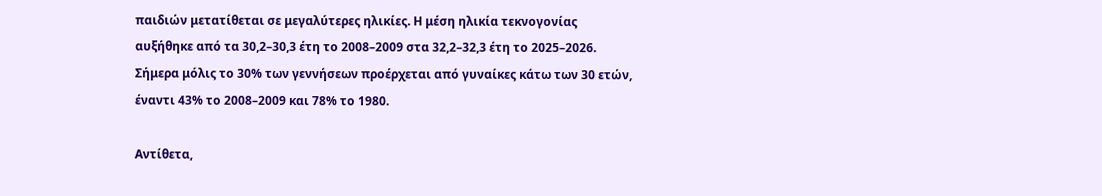παιδιών μετατίθεται σε μεγαλύτερες ηλικίες. Η μέση ηλικία τεκνογονίας αυξήθηκε από τα 30,2–30,3 έτη το 2008–2009 στα 32,2–32,3 έτη το 2025–2026. Σήμερα μόλις το 30% των γεννήσεων προέρχεται από γυναίκες κάτω των 30 ετών, έναντι 43% το 2008–2009 και 78% το 1980.

Αντίθετα,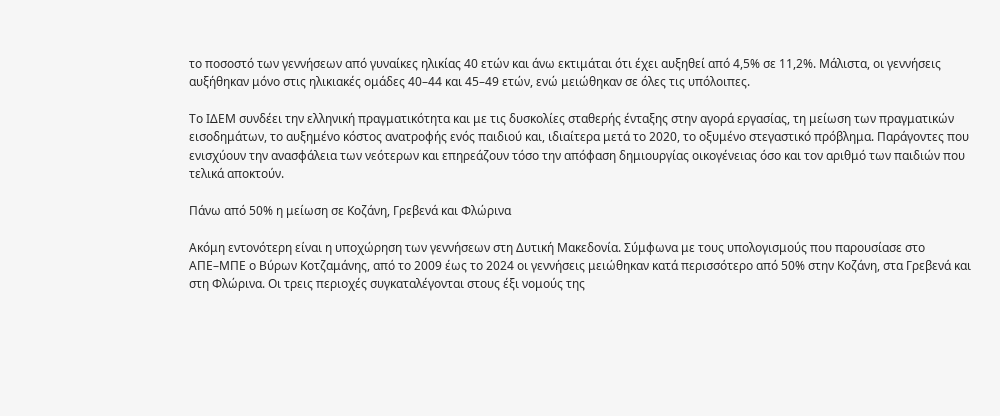το ποσοστό των γεννήσεων από γυναίκες ηλικίας 40 ετών και άνω εκτιμάται ότι έχει αυξηθεί από 4,5% σε 11,2%. Μάλιστα, οι γεννήσεις αυξήθηκαν μόνο στις ηλικιακές ομάδες 40–44 και 45–49 ετών, ενώ μειώθηκαν σε όλες τις υπόλοιπες.

Το ΙΔΕΜ συνδέει την ελληνική πραγματικότητα και με τις δυσκολίες σταθερής ένταξης στην αγορά εργασίας, τη μείωση των πραγματικών εισοδημάτων, το αυξημένο κόστος ανατροφής ενός παιδιού και, ιδιαίτερα μετά το 2020, το οξυμένο στεγαστικό πρόβλημα. Παράγοντες που ενισχύουν την ανασφάλεια των νεότερων και επηρεάζουν τόσο την απόφαση δημιουργίας οικογένειας όσο και τον αριθμό των παιδιών που τελικά αποκτούν.

Πάνω από 50% η μείωση σε Κοζάνη, Γρεβενά και Φλώρινα

Ακόμη εντονότερη είναι η υποχώρηση των γεννήσεων στη Δυτική Μακεδονία. Σύμφωνα με τους υπολογισμούς που παρουσίασε στο ΑΠΕ–ΜΠΕ ο Βύρων Κοτζαμάνης, από το 2009 έως το 2024 οι γεννήσεις μειώθηκαν κατά περισσότερο από 50% στην Κοζάνη, στα Γρεβενά και στη Φλώρινα. Οι τρεις περιοχές συγκαταλέγονται στους έξι νομούς της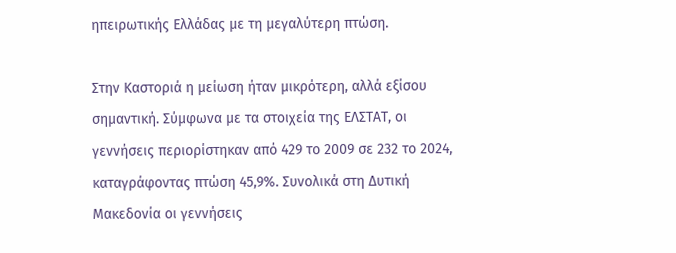ηπειρωτικής Ελλάδας με τη μεγαλύτερη πτώση.

Στην Καστοριά η μείωση ήταν μικρότερη, αλλά εξίσου σημαντική. Σύμφωνα με τα στοιχεία της ΕΛΣΤΑΤ, οι γεννήσεις περιορίστηκαν από 429 το 2009 σε 232 το 2024, καταγράφοντας πτώση 45,9%. Συνολικά στη Δυτική Μακεδονία οι γεννήσεις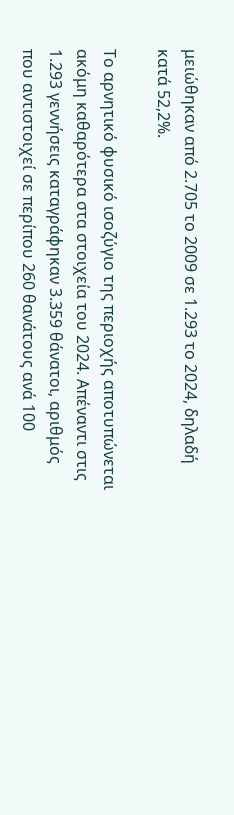μειώθηκαν από 2.705 το 2009 σε 1.293 το 2024, δηλαδή κατά 52,2%.

Το αρνητικό φυσικό ισοζύγιο της περιοχής αποτυπώνεται ακόμη καθαρότερα στα στοιχεία του 2024. Απέναντι στις 1.293 γεννήσεις καταγράφηκαν 3.359 θάνατοι, αριθμός που αντιστοιχεί σε περίπου 260 θανάτους ανά 100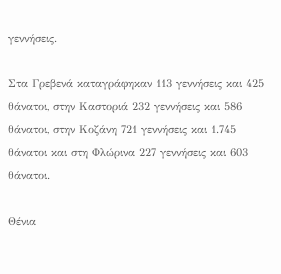γεννήσεις.

Στα Γρεβενά καταγράφηκαν 113 γεννήσεις και 425 θάνατοι, στην Καστοριά 232 γεννήσεις και 586 θάνατοι, στην Κοζάνη 721 γεννήσεις και 1.745 θάνατοι και στη Φλώρινα 227 γεννήσεις και 603 θάνατοι.

Θένια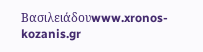Βασιλειάδουwww.xronos-kozanis.gr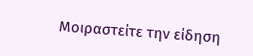Μοιραστείτε την είδηση